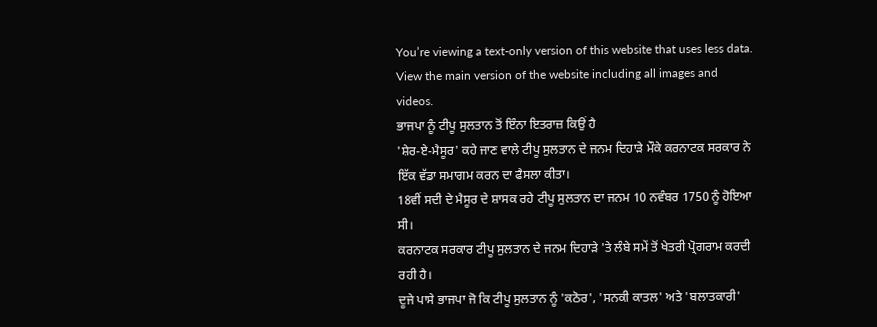You’re viewing a text-only version of this website that uses less data. View the main version of the website including all images and videos.
ਭਾਜਪਾ ਨੂੰ ਟੀਪੂ ਸੁਲਤਾਨ ਤੋਂ ਇੰਨਾ ਇਤਰਾਜ਼ ਕਿਉਂ ਹੈ
'ਸ਼ੇਰ-ਏ-ਮੈਸੂਰ' ਕਹੇ ਜਾਣ ਵਾਲੇ ਟੀਪੂ ਸੁਲਤਾਨ ਦੇ ਜਨਮ ਦਿਹਾੜੇ ਮੌਕੇ ਕਰਨਾਟਕ ਸਰਕਾਰ ਨੇ ਇੱਕ ਵੱਡਾ ਸਮਾਗਮ ਕਰਨ ਦਾ ਫੈਸਲਾ ਕੀਤਾ।
18ਵੀਂ ਸਦੀ ਦੇ ਮੈਸੂਰ ਦੇ ਸ਼ਾਸਕ ਰਹੇ ਟੀਪੂ ਸੁਲਤਾਨ ਦਾ ਜਨਮ 10 ਨਵੰਬਰ 1750 ਨੂੰ ਹੋਇਆ ਸੀ।
ਕਰਨਾਟਕ ਸਰਕਾਰ ਟੀਪੂ ਸੁਲਤਾਨ ਦੇ ਜਨਮ ਦਿਹਾੜੇ 'ਤੇ ਲੰਬੇ ਸਮੇਂ ਤੋਂ ਖੇਤਰੀ ਪ੍ਰੋਗਰਾਮ ਕਰਦੀ ਰਹੀ ਹੈ।
ਦੂਜੇ ਪਾਸੇ ਭਾਜਪਾ ਜੋ ਕਿ ਟੀਪੂ ਸੁਲਤਾਨ ਨੂੰ 'ਕਠੋਰ', 'ਸਨਕੀ ਕਾਤਲ' ਅਤੇ 'ਬਲਾਤਕਾਰੀ'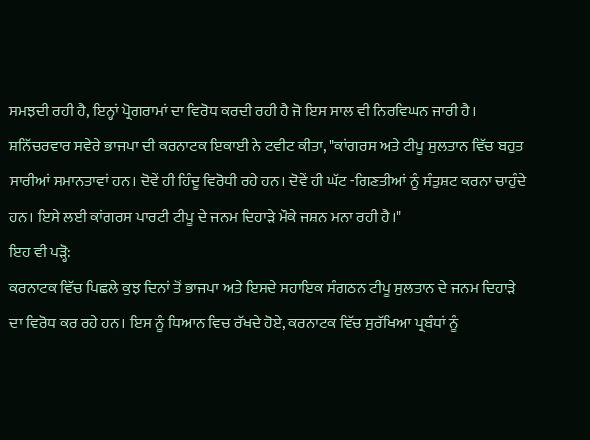ਸਮਝਦੀ ਰਹੀ ਹੈ, ਇਨ੍ਹਾਂ ਪ੍ਰੋਗਰਾਮਾਂ ਦਾ ਵਿਰੋਧ ਕਰਦੀ ਰਹੀ ਹੈ ਜੋ ਇਸ ਸਾਲ ਵੀ ਨਿਰਵਿਘਨ ਜਾਰੀ ਹੈ।
ਸ਼ਨਿੱਚਰਵਾਰ ਸਵੇਰੇ ਭਾਜਪਾ ਦੀ ਕਰਨਾਟਕ ਇਕਾਈ ਨੇ ਟਵੀਟ ਕੀਤਾ, "ਕਾਂਗਰਸ ਅਤੇ ਟੀਪੂ ਸੁਲਤਾਨ ਵਿੱਚ ਬਹੁਤ ਸਾਰੀਆਂ ਸਮਾਨਤਾਵਾਂ ਹਨ। ਦੋਵੇਂ ਹੀ ਹਿੰਦੂ ਵਿਰੋਧੀ ਰਹੇ ਹਨ। ਦੋਵੇਂ ਹੀ ਘੱਟ -ਗਿਣਤੀਆਂ ਨੂੰ ਸੰਤੁਸ਼ਟ ਕਰਨਾ ਚਾਹੁੰਦੇ ਹਨ। ਇਸੇ ਲਈ ਕਾਂਗਰਸ ਪਾਰਟੀ ਟੀਪੂ ਦੇ ਜਨਮ ਦਿਹਾੜੇ ਮੌਕੇ ਜਸ਼ਨ ਮਨਾ ਰਹੀ ਹੈ।"
ਇਹ ਵੀ ਪੜ੍ਹੋ:
ਕਰਨਾਟਕ ਵਿੱਚ ਪਿਛਲੇ ਕੁਝ ਦਿਨਾਂ ਤੋਂ ਭਾਜਪਾ ਅਤੇ ਇਸਦੇ ਸਹਾਇਕ ਸੰਗਠਨ ਟੀਪੂ ਸੁਲਤਾਨ ਦੇ ਜਨਮ ਦਿਹਾੜੇ ਦਾ ਵਿਰੋਧ ਕਰ ਰਹੇ ਹਨ। ਇਸ ਨੂੰ ਧਿਆਨ ਵਿਚ ਰੱਖਦੇ ਹੋਏ, ਕਰਨਾਟਕ ਵਿੱਚ ਸੁਰੱਖਿਆ ਪ੍ਰਬੰਧਾਂ ਨੂੰ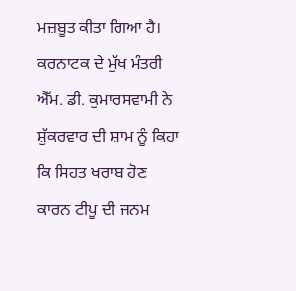ਮਜ਼ਬੂਤ ਕੀਤਾ ਗਿਆ ਹੈ।
ਕਰਨਾਟਕ ਦੇ ਮੁੱਖ ਮੰਤਰੀ ਐੱਮ. ਡੀ. ਕੁਮਾਰਸਵਾਮੀ ਨੇ ਸ਼ੁੱਕਰਵਾਰ ਦੀ ਸ਼ਾਮ ਨੂੰ ਕਿਹਾ ਕਿ ਸਿਹਤ ਖਰਾਬ ਹੋਣ ਕਾਰਨ ਟੀਪੂ ਦੀ ਜਨਮ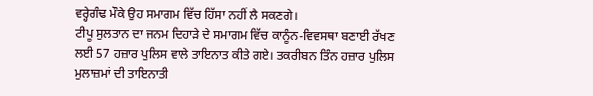ਵਰ੍ਹੇਗੰਢ ਮੌਕੇ ਉਹ ਸਮਾਗਮ ਵਿੱਚ ਹਿੱਸਾ ਨਹੀਂ ਲੈ ਸਕਣਗੇ।
ਟੀਪੂ ਸੁਲਤਾਨ ਦਾ ਜਨਮ ਦਿਹਾੜੇ ਦੇ ਸਮਾਗਮ ਵਿੱਚ ਕਾਨੂੰਨ-ਵਿਵਸਥਾ ਬਣਾਈ ਰੱਖਣ ਲਈ 57 ਹਜ਼ਾਰ ਪੁਲਿਸ ਵਾਲੇ ਤਾਇਨਾਤ ਕੀਤੇ ਗਏ। ਤਕਰੀਬਨ ਤਿੰਨ ਹਜ਼ਾਰ ਪੁਲਿਸ ਮੁਲਾਜ਼ਮਾਂ ਦੀ ਤਾਇਨਾਤੀ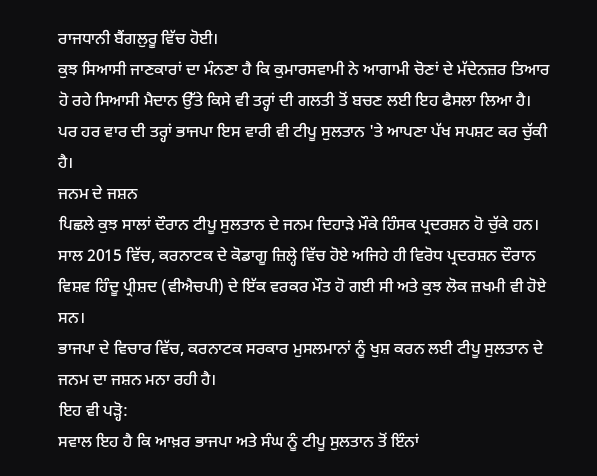ਰਾਜਧਾਨੀ ਬੈਂਗਲੁਰੂ ਵਿੱਚ ਹੋਈ।
ਕੁਝ ਸਿਆਸੀ ਜਾਣਕਾਰਾਂ ਦਾ ਮੰਨਣਾ ਹੈ ਕਿ ਕੁਮਾਰਸਵਾਮੀ ਨੇ ਆਗਾਮੀ ਚੋਣਾਂ ਦੇ ਮੱਦੇਨਜ਼ਰ ਤਿਆਰ ਹੋ ਰਹੇ ਸਿਆਸੀ ਮੈਦਾਨ ਉੱਤੇ ਕਿਸੇ ਵੀ ਤਰ੍ਹਾਂ ਦੀ ਗਲਤੀ ਤੋਂ ਬਚਣ ਲਈ ਇਹ ਫੈਸਲਾ ਲਿਆ ਹੈ।
ਪਰ ਹਰ ਵਾਰ ਦੀ ਤਰ੍ਹਾਂ ਭਾਜਪਾ ਇਸ ਵਾਰੀ ਵੀ ਟੀਪੂ ਸੁਲਤਾਨ 'ਤੇ ਆਪਣਾ ਪੱਖ ਸਪਸ਼ਟ ਕਰ ਚੁੱਕੀ ਹੈ।
ਜਨਮ ਦੇ ਜਸ਼ਨ
ਪਿਛਲੇ ਕੁਝ ਸਾਲਾਂ ਦੌਰਾਨ ਟੀਪੂ ਸੁਲਤਾਨ ਦੇ ਜਨਮ ਦਿਹਾੜੇ ਮੌਕੇ ਹਿੰਸਕ ਪ੍ਰਦਰਸ਼ਨ ਹੋ ਚੁੱਕੇ ਹਨ।
ਸਾਲ 2015 ਵਿੱਚ, ਕਰਨਾਟਕ ਦੇ ਕੋਡਾਗੂ ਜ਼ਿਲ੍ਹੇ ਵਿੱਚ ਹੋਏ ਅਜਿਹੇ ਹੀ ਵਿਰੋਧ ਪ੍ਰਦਰਸ਼ਨ ਦੌਰਾਨ ਵਿਸ਼ਵ ਹਿੰਦੂ ਪ੍ਰੀਸ਼ਦ (ਵੀਐਚਪੀ) ਦੇ ਇੱਕ ਵਰਕਰ ਮੌਤ ਹੋ ਗਈ ਸੀ ਅਤੇ ਕੁਝ ਲੋਕ ਜ਼ਖਮੀ ਵੀ ਹੋਏ ਸਨ।
ਭਾਜਪਾ ਦੇ ਵਿਚਾਰ ਵਿੱਚ, ਕਰਨਾਟਕ ਸਰਕਾਰ ਮੁਸਲਮਾਨਾਂ ਨੂੰ ਖੁਸ਼ ਕਰਨ ਲਈ ਟੀਪੂ ਸੁਲਤਾਨ ਦੇ ਜਨਮ ਦਾ ਜਸ਼ਨ ਮਨਾ ਰਹੀ ਹੈ।
ਇਹ ਵੀ ਪੜ੍ਹੋ:
ਸਵਾਲ ਇਹ ਹੈ ਕਿ ਆਖ਼ਰ ਭਾਜਪਾ ਅਤੇ ਸੰਘ ਨੂੰ ਟੀਪੂ ਸੁਲਤਾਨ ਤੋਂ ਇੰਨਾਂ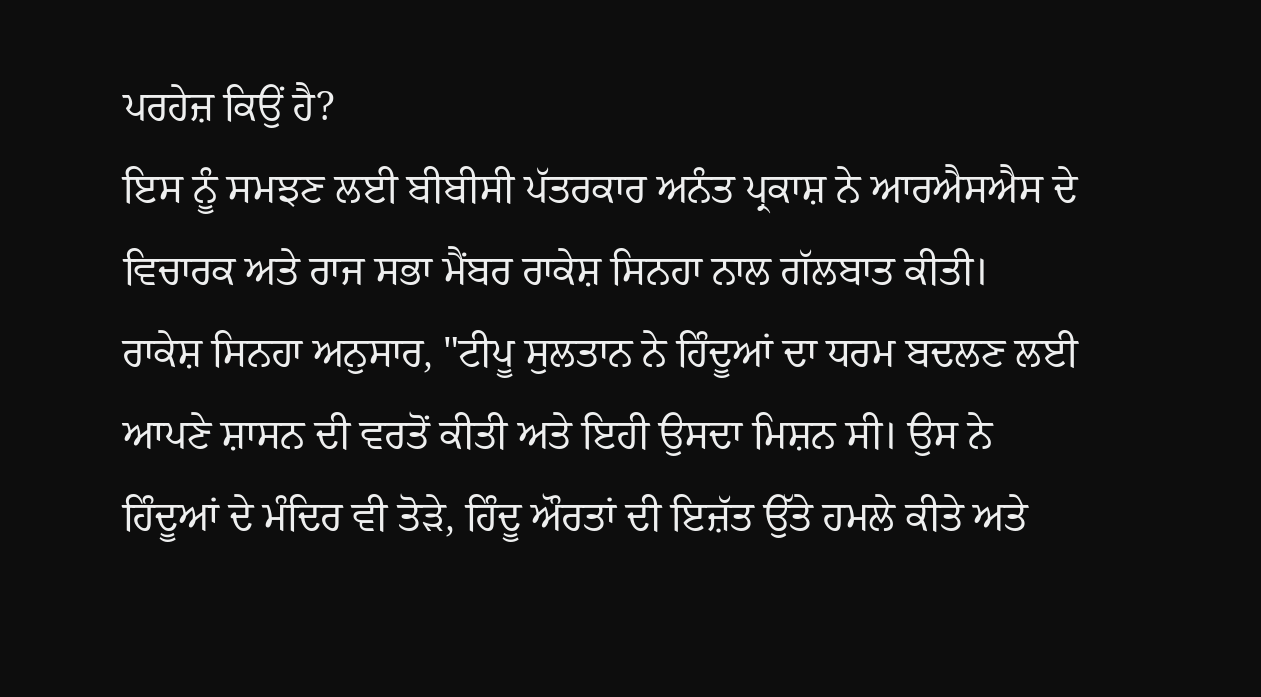ਪਰਹੇਜ਼ ਕਿਉਂ ਹੈ?
ਇਸ ਨੂੰ ਸਮਝਣ ਲਈ ਬੀਬੀਸੀ ਪੱਤਰਕਾਰ ਅਨੰਤ ਪ੍ਰਕਾਸ਼ ਨੇ ਆਰਐਸਐਸ ਦੇ ਵਿਚਾਰਕ ਅਤੇ ਰਾਜ ਸਭਾ ਮੈਂਬਰ ਰਾਕੇਸ਼ ਸਿਨਹਾ ਨਾਲ ਗੱਲਬਾਤ ਕੀਤੀ।
ਰਾਕੇਸ਼ ਸਿਨਹਾ ਅਨੁਸਾਰ, "ਟੀਪੂ ਸੁਲਤਾਨ ਨੇ ਹਿੰਦੂਆਂ ਦਾ ਧਰਮ ਬਦਲਣ ਲਈ ਆਪਣੇ ਸ਼ਾਸਨ ਦੀ ਵਰਤੋਂ ਕੀਤੀ ਅਤੇ ਇਹੀ ਉਸਦਾ ਮਿਸ਼ਨ ਸੀ। ਉਸ ਨੇ ਹਿੰਦੂਆਂ ਦੇ ਮੰਦਿਰ ਵੀ ਤੋੜੇ, ਹਿੰਦੂ ਔਰਤਾਂ ਦੀ ਇਜ਼ੱਤ ਉੱਤੇ ਹਮਲੇ ਕੀਤੇ ਅਤੇ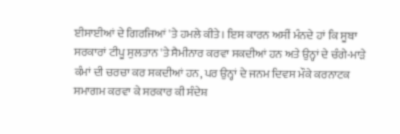ਈਸਾਈਆਂ ਦੇ ਗਿਰਜਿਆਂ 'ਤੇ ਹਮਲੇ ਕੀਤੇ। ਇਸ ਕਾਰਨ ਅਸੀਂ ਮੰਨਦੇ ਹਾਂ ਕਿ ਸੂਬਾ ਸਰਕਾਰਾਂ ਟੀਪੂ ਸੁਲਤਾਨ 'ਤੇ ਸੈਮੀਨਾਰ ਕਰਵਾ ਸਕਦੀਆਂ ਹਨ ਅਤੇ ਉਨ੍ਹਾਂ ਦੇ ਚੰਗੇ-ਮਾੜੇ ਕੰਮਾਂ ਦੀ ਚਰਚਾ ਕਰ ਸਕਦੀਆਂ ਹਨ, ਪਰ ਉਨ੍ਹਾਂ ਦੇ ਜਨਮ ਦਿਵਸ ਮੌਕੇ ਕਰਨਾਟਕ ਸਮਾਗਮ ਕਰਵਾ ਕੇ ਸਰਕਾਰ ਕੀ ਸੰਦੇਸ਼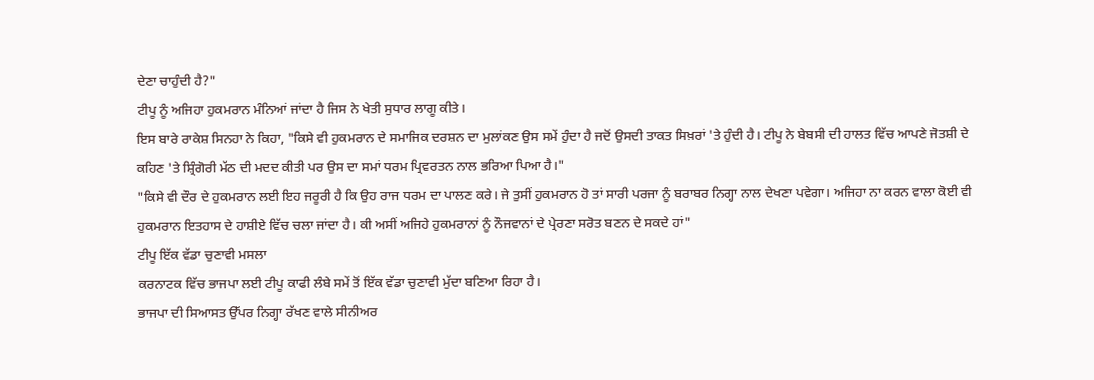ਦੇਣਾ ਚਾਹੁੰਦੀ ਹੈ?"
ਟੀਪੂ ਨੂੰ ਅਜਿਹਾ ਹੁਕਮਰਾਨ ਮੰਨਿਆਂ ਜਾਂਦਾ ਹੈ ਜਿਸ ਨੇ ਖੇਤੀ ਸੁਧਾਰ ਲਾਗੂ ਕੀਤੇ।
ਇਸ ਬਾਰੇ ਰਾਕੇਸ਼ ਸਿਨਹਾ ਨੇ ਕਿਹਾ, "ਕਿਸੇ ਵੀ ਹੁਕਮਰਾਨ ਦੇ ਸਮਾਜਿਕ ਦਰਸ਼ਨ ਦਾ ਮੁਲਾਂਕਣ ਉਸ ਸਮੇਂ ਹੁੰਦਾ ਹੈ ਜਦੋਂ ਉਸਦੀ ਤਾਕਤ ਸਿਖ਼ਰਾਂ 'ਤੇ ਹੁੰਦੀ ਹੈ। ਟੀਪੂ ਨੇ ਬੇਬਸੀ ਦੀ ਹਾਲਤ ਵਿੱਚ ਆਪਣੇ ਜੋਤਸ਼ੀ ਦੇ ਕਹਿਣ 'ਤੇ ਸ਼੍ਰਿੰਗੋਰੀ ਮੱਠ ਦੀ ਮਦਦ ਕੀਤੀ ਪਰ ਉਸ ਦਾ ਸਮਾਂ ਧਰਮ ਪ੍ਰਿਵਰਤਨ ਨਾਲ ਭਰਿਆ ਪਿਆ ਹੈ।"
"ਕਿਸੇ ਵੀ ਦੌਰ ਦੇ ਹੁਕਮਰਾਨ ਲਈ ਇਹ ਜਰੂਰੀ ਹੈ ਕਿ ਉਹ ਰਾਜ ਧਰਮ ਦਾ ਪਾਲਣ ਕਰੇ। ਜੇ ਤੁਸੀਂ ਹੁਕਮਰਾਨ ਹੋ ਤਾਂ ਸਾਰੀ ਪਰਜਾ ਨੂੰ ਬਰਾਬਰ ਨਿਗ੍ਹਾ ਨਾਲ ਦੇਖਣਾ ਪਵੇਗਾ। ਅਜਿਹਾ ਨਾ ਕਰਨ ਵਾਲਾ ਕੋਈ ਵੀ ਹੁਕਮਰਾਨ ਇਤਹਾਸ ਦੇ ਹਾਸ਼ੀਏ ਵਿੱਚ ਚਲਾ ਜਾਂਦਾ ਹੈ। ਕੀ ਅਸੀਂ ਅਜਿਹੇ ਹੁਕਮਰਾਨਾਂ ਨੂੰ ਨੌਜਵਾਨਾਂ ਦੇ ਪ੍ਰੇਰਣਾ ਸਰੋਤ ਬਣਨ ਦੇ ਸਕਦੇ ਹਾਂ"
ਟੀਪੂ ਇੱਕ ਵੱਡਾ ਚੁਣਾਵੀ ਮਸਲਾ
ਕਰਨਾਟਕ ਵਿੱਚ ਭਾਜਪਾ ਲਈ ਟੀਪੂ ਕਾਫੀ ਲੰਬੇ ਸਮੇਂ ਤੋਂ ਇੱਕ ਵੱਡਾ ਚੁਣਾਵੀ ਮੁੱਦਾ ਬਣਿਆ ਰਿਹਾ ਹੈ।
ਭਾਜਪਾ ਦੀ ਸਿਆਸਤ ਉੱਪਰ ਨਿਗ੍ਹਾ ਰੱਖਣ ਵਾਲੇ ਸੀਨੀਅਰ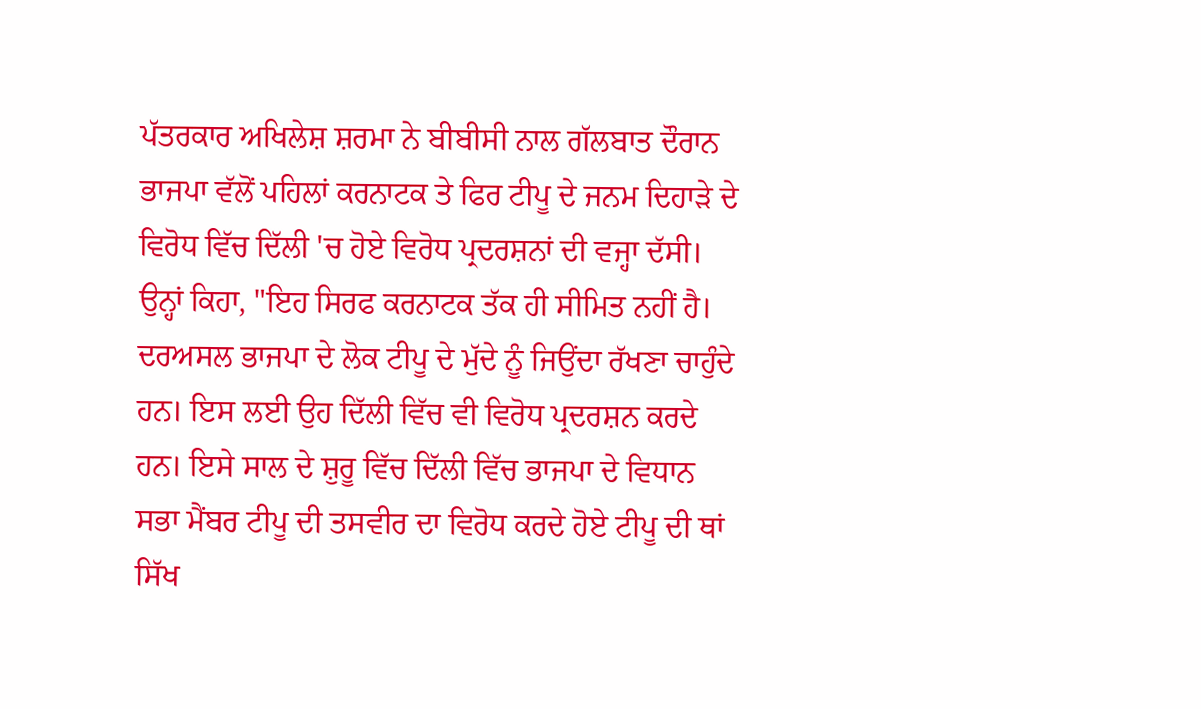ਪੱਤਰਕਾਰ ਅਖਿਲੇਸ਼ ਸ਼ਰਮਾ ਨੇ ਬੀਬੀਸੀ ਨਾਲ ਗੱਲਬਾਤ ਦੌਰਾਨ ਭਾਜਪਾ ਵੱਲੋਂ ਪਹਿਲਾਂ ਕਰਨਾਟਕ ਤੇ ਫਿਰ ਟੀਪੂ ਦੇ ਜਨਮ ਦਿਹਾੜੇ ਦੇ ਵਿਰੋਧ ਵਿੱਚ ਦਿੱਲੀ 'ਚ ਹੋਏ ਵਿਰੋਧ ਪ੍ਰਦਰਸ਼ਨਾਂ ਦੀ ਵਜ੍ਹਾ ਦੱਸੀ।
ਉਨ੍ਹਾਂ ਕਿਹਾ, "ਇਹ ਸਿਰਫ ਕਰਨਾਟਕ ਤੱਕ ਹੀ ਸੀਮਿਤ ਨਹੀਂ ਹੈ। ਦਰਅਸਲ ਭਾਜਪਾ ਦੇ ਲੋਕ ਟੀਪੂ ਦੇ ਮੁੱਦੇ ਨੂੰ ਜਿਉਂਦਾ ਰੱਖਣਾ ਚਾਹੁੰਦੇ ਹਨ। ਇਸ ਲਈ ਉਹ ਦਿੱਲੀ ਵਿੱਚ ਵੀ ਵਿਰੋਧ ਪ੍ਰਦਰਸ਼ਨ ਕਰਦੇ ਹਨ। ਇਸੇ ਸਾਲ ਦੇ ਸ਼ੁਰੂ ਵਿੱਚ ਦਿੱਲੀ ਵਿੱਚ ਭਾਜਪਾ ਦੇ ਵਿਧਾਨ ਸਭਾ ਮੈਂਬਰ ਟੀਪੂ ਦੀ ਤਸਵੀਰ ਦਾ ਵਿਰੋਧ ਕਰਦੇ ਹੋਏ ਟੀਪੂ ਦੀ ਥਾਂ ਸਿੱਖ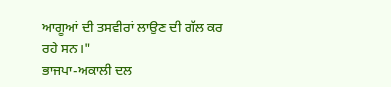ਆਗੂਆਂ ਦੀ ਤਸਵੀਰਾਂ ਲਾਉਣ ਦੀ ਗੱਲ ਕਰ ਰਹੇ ਸਨ।"
ਭਾਜਪਾ-ਅਕਾਲੀ ਦਲ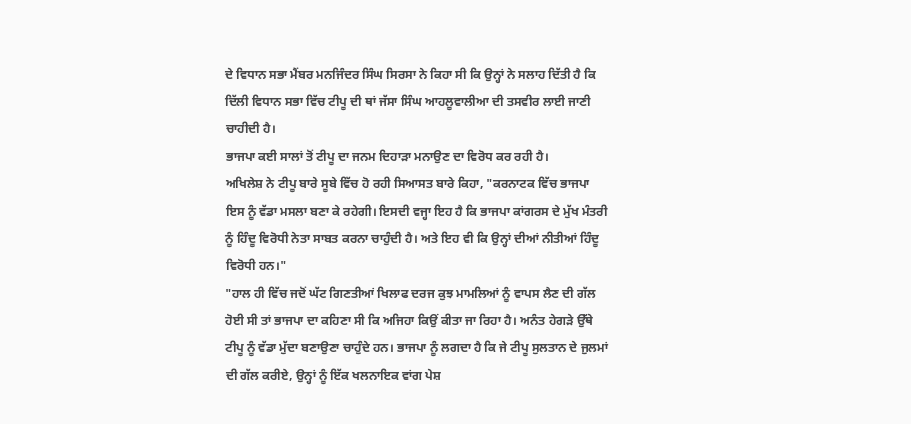ਦੇ ਵਿਧਾਨ ਸਭਾ ਮੈਂਬਰ ਮਨਜਿੰਦਰ ਸਿੰਘ ਸਿਰਸਾ ਨੇ ਕਿਹਾ ਸੀ ਕਿ ਉਨ੍ਹਾਂ ਨੇ ਸਲਾਹ ਦਿੱਤੀ ਹੈ ਕਿ ਦਿੱਲੀ ਵਿਧਾਨ ਸਭਾ ਵਿੱਚ ਟੀਪੂ ਦੀ ਥਾਂ ਜੱਸਾ ਸਿੰਘ ਆਹਲੂਵਾਲੀਆ ਦੀ ਤਸਵੀਰ ਲਾਈ ਜਾਣੀ ਚਾਹੀਦੀ ਹੈ।
ਭਾਜਪਾ ਕਈ ਸਾਲਾਂ ਤੋਂ ਟੀਪੂ ਦਾ ਜਨਮ ਦਿਹਾੜਾ ਮਨਾਉਣ ਦਾ ਵਿਰੋਧ ਕਰ ਰਹੀ ਹੈ।
ਅਖਿਲੇਸ਼ ਨੇ ਟੀਪੂ ਬਾਰੇ ਸੂਬੇ ਵਿੱਚ ਹੋ ਰਹੀ ਸਿਆਸਤ ਬਾਰੇ ਕਿਹਾ, "ਕਰਨਾਟਕ ਵਿੱਚ ਭਾਜਪਾ ਇਸ ਨੂੰ ਵੱਡਾ ਮਸਲਾ ਬਣਾ ਕੇ ਰਹੇਗੀ। ਇਸਦੀ ਵਜ੍ਹਾ ਇਹ ਹੈ ਕਿ ਭਾਜਪਾ ਕਾਂਗਰਸ ਦੇ ਮੁੱਖ ਮੰਤਰੀ ਨੂੰ ਹਿੰਦੂ ਵਿਰੋਧੀ ਨੇਤਾ ਸਾਬਤ ਕਰਨਾ ਚਾਹੁੰਦੀ ਹੈ। ਅਤੇ ਇਹ ਵੀ ਕਿ ਉਨ੍ਹਾਂ ਦੀਆਂ ਨੀਤੀਆਂ ਹਿੰਦੂ ਵਿਰੋਧੀ ਹਨ।"
"ਹਾਲ ਹੀ ਵਿੱਚ ਜਦੋਂ ਘੱਟ ਗਿਣਤੀਆਂ ਖਿਲਾਫ ਦਰਜ ਕੁਝ ਮਾਮਲਿਆਂ ਨੂੰ ਵਾਪਸ ਲੈਣ ਦੀ ਗੱਲ ਹੋਈ ਸੀ ਤਾਂ ਭਾਜਪਾ ਦਾ ਕਹਿਣਾ ਸੀ ਕਿ ਅਜਿਹਾ ਕਿਉਂ ਕੀਤਾ ਜਾ ਰਿਹਾ ਹੈ। ਅਨੰਤ ਹੇਗੜੇ ਉੱਥੇ ਟੀਪੂ ਨੂੰ ਵੱਡਾ ਮੁੱਦਾ ਬਣਾਉਣਾ ਚਾਹੁੰਦੇ ਹਨ। ਭਾਜਪਾ ਨੂੰ ਲਗਦਾ ਹੈ ਕਿ ਜੇ ਟੀਪੂ ਸੁਲਤਾਨ ਦੇ ਜੁਲਮਾਂ ਦੀ ਗੱਲ ਕਰੀਏ, ਉਨ੍ਹਾਂ ਨੂੰ ਇੱਕ ਖਲਨਾਇਕ ਵਾਂਗ ਪੇਸ਼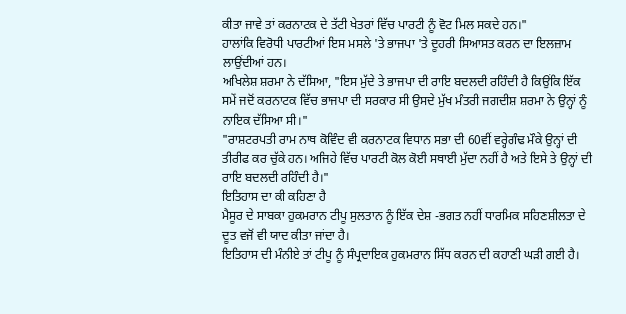ਕੀਤਾ ਜਾਵੇ ਤਾਂ ਕਰਨਾਟਕ ਦੇ ਤੱਟੀ ਖੇਤਰਾਂ ਵਿੱਚ ਪਾਰਟੀ ਨੂੰ ਵੋਟ ਮਿਲ ਸਕਦੇ ਹਨ।"
ਹਾਲਾਂਕਿ ਵਿਰੋਧੀ ਪਾਰਟੀਆਂ ਇਸ ਮਸਲੇ 'ਤੇ ਭਾਜਪਾ 'ਤੇ ਦੂਹਰੀ ਸਿਆਸਤ ਕਰਨ ਦਾ ਇਲਜ਼ਾਮ ਲਾਉਂਦੀਆਂ ਹਨ।
ਅਖਿਲੇਸ਼ ਸ਼ਰਮਾ ਨੇ ਦੱਸਿਆ, "ਇਸ ਮੁੱਦੇ ਤੇ ਭਾਜਪਾ ਦੀ ਰਾਇ ਬਦਲਦੀ ਰਹਿੰਦੀ ਹੈ ਕਿਉਂਕਿ ਇੱਕ ਸਮੇਂ ਜਦੋਂ ਕਰਨਾਟਕ ਵਿੱਚ ਭਾਜਪਾ ਦੀ ਸਰਕਾਰ ਸੀ ਉਸਦੇ ਮੁੱਖ ਮੰਤਰੀ ਜਗਦੀਸ਼ ਸ਼ਰਮਾ ਨੇ ਉਨ੍ਹਾਂ ਨੂੰ ਨਾਇਕ ਦੱਸਿਆ ਸੀ।"
"ਰਾਸ਼ਟਰਪਤੀ ਰਾਮ ਨਾਥ ਕੋਵਿੰਦ ਵੀ ਕਰਨਾਟਕ ਵਿਧਾਨ ਸਭਾ ਦੀ 60ਵੀਂ ਵਰ੍ਹੇਗੰਢ ਮੌਕੇ ਉਨ੍ਹਾਂ ਦੀ ਤੀਰੀਫ ਕਰ ਚੁੱਕੇ ਹਨ। ਅਜਿਹੇ ਵਿੱਚ ਪਾਰਟੀ ਕੋਲ ਕੋਈ ਸਥਾਈ ਮੁੱਦਾ ਨਹੀਂ ਹੈ ਅਤੇ ਇਸੇ ਤੇ ਉਨ੍ਹਾਂ ਦੀ ਰਾਇ ਬਦਲਦੀ ਰਹਿੰਦੀ ਹੈ।"
ਇਤਿਹਾਸ ਦਾ ਕੀ ਕਹਿਣਾ ਹੈ
ਮੈਸੂਰ ਦੇ ਸਾਬਕਾ ਹੁਕਮਰਾਨ ਟੀਪੂ ਸੁਲਤਾਨ ਨੂੰ ਇੱਕ ਦੇਸ਼ -ਭਗਤ ਨਹੀਂ ਧਾਰਮਿਕ ਸਹਿਣਸ਼ੀਲਤਾ ਦੇ ਦੂਤ ਵਜੋਂ ਵੀ ਯਾਦ ਕੀਤਾ ਜਾਂਦਾ ਹੈ।
ਇਤਿਹਾਸ ਦੀ ਮੰਨੀਏ ਤਾਂ ਟੀਪੂ ਨੂੰ ਸੰਪ੍ਰਦਾਇਕ ਹੁਕਮਰਾਨ ਸਿੱਧ ਕਰਨ ਦੀ ਕਹਾਣੀ ਘੜੀ ਗਈ ਹੈ।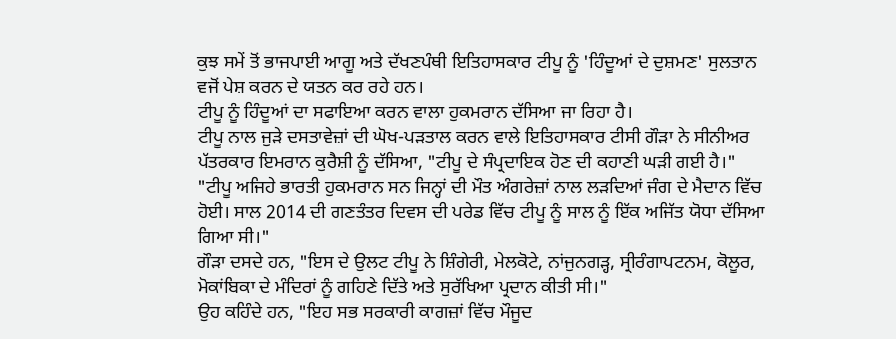ਕੁਝ ਸਮੇਂ ਤੋਂ ਭਾਜਪਾਈ ਆਗੂ ਅਤੇ ਦੱਖਣਪੰਥੀ ਇਤਿਹਾਸਕਾਰ ਟੀਪੂ ਨੂੰ 'ਹਿੰਦੂਆਂ ਦੇ ਦੁਸ਼ਮਣ' ਸੁਲਤਾਨ ਵਜੋਂ ਪੇਸ਼ ਕਰਨ ਦੇ ਯਤਨ ਕਰ ਰਹੇ ਹਨ।
ਟੀਪੂ ਨੂੰ ਹਿੰਦੂਆਂ ਦਾ ਸਫਾਇਆ ਕਰਨ ਵਾਲਾ ਹੁਕਮਰਾਨ ਦੱਸਿਆ ਜਾ ਰਿਹਾ ਹੈ।
ਟੀਪੂ ਨਾਲ ਜੁੜੇ ਦਸਤਾਵੇਜ਼ਾਂ ਦੀ ਘੋਖ-ਪੜਤਾਲ ਕਰਨ ਵਾਲੇ ਇਤਿਹਾਸਕਾਰ ਟੀਸੀ ਗੌੜਾ ਨੇ ਸੀਨੀਅਰ ਪੱਤਰਕਾਰ ਇਮਰਾਨ ਕੁਰੈਸ਼ੀ ਨੂੰ ਦੱਸਿਆ, "ਟੀਪੂ ਦੇ ਸੰਪ੍ਰਦਾਇਕ ਹੋਣ ਦੀ ਕਹਾਣੀ ਘੜੀ ਗਈ ਹੈ।"
"ਟੀਪੂ ਅਜਿਹੇ ਭਾਰਤੀ ਹੁਕਮਰਾਨ ਸਨ ਜਿਨ੍ਹਾਂ ਦੀ ਮੌਤ ਅੰਗਰੇਜ਼ਾਂ ਨਾਲ ਲੜਦਿਆਂ ਜੰਗ ਦੇ ਮੈਦਾਨ ਵਿੱਚ ਹੋਈ। ਸਾਲ 2014 ਦੀ ਗਣਤੰਤਰ ਦਿਵਸ ਦੀ ਪਰੇਡ ਵਿੱਚ ਟੀਪੂ ਨੂੰ ਸਾਲ ਨੂੰ ਇੱਕ ਅਜਿੱਤ ਯੋਧਾ ਦੱਸਿਆ ਗਿਆ ਸੀ।"
ਗੌੜਾ ਦਸਦੇ ਹਨ, "ਇਸ ਦੇ ਉਲਟ ਟੀਪੂ ਨੇ ਸ਼ਿੰਗੇਰੀ, ਮੇਲਕੋਟੇ, ਨਾਂਜੁਨਗੜ੍ਹ, ਸ੍ਰੀਰੰਗਾਪਟਨਮ, ਕੋਲੂਰ, ਮੋਕਾਂਬਿਕਾ ਦੇ ਮੰਦਿਰਾਂ ਨੂੰ ਗਹਿਣੇ ਦਿੱਤੇ ਅਤੇ ਸੁਰੱਖਿਆ ਪ੍ਰਦਾਨ ਕੀਤੀ ਸੀ।"
ਉਹ ਕਹਿੰਦੇ ਹਨ, "ਇਹ ਸਭ ਸਰਕਾਰੀ ਕਾਗਜ਼ਾਂ ਵਿੱਚ ਮੌਜੂਦ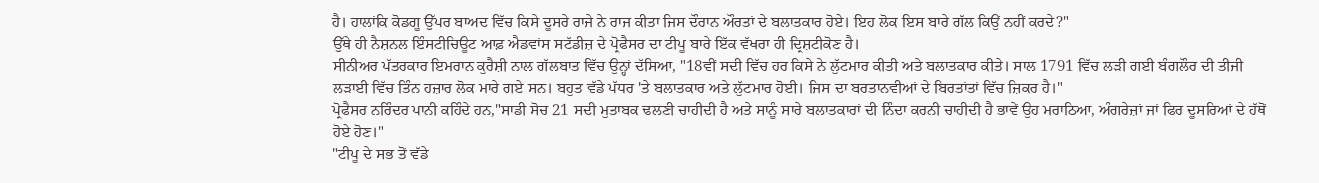ਹੈ। ਹਾਲਾਂਕਿ ਕੋਡਗੂ ਉੱਪਰ ਬਾਅਦ ਵਿੱਚ ਕਿਸੇ ਦੂਸਰੇ ਰਾਜੇ ਨੇ ਰਾਜ ਕੀਤਾ ਜਿਸ ਦੌਰਾਨ ਔਰਤਾਂ ਦੇ ਬਲਾਤਕਾਰ ਹੋਏ। ਇਹ ਲੋਕ ਇਸ ਬਾਰੇ ਗੱਲ ਕਿਉਂ ਨਹੀਂ ਕਰਦੇ?"
ਉੱਥੇ ਹੀ ਨੈਸ਼ਨਲ ਇੰਸਟੀਚਿਊਟ ਆਫ਼ ਐਡਵਾਂਸ ਸਟੱਡੀਜ਼ ਦੇ ਪ੍ਰੋਫੈਸਰ ਦਾ ਟੀਪੂ ਬਾਰੇ ਇੱਕ ਵੱਖਰਾ ਹੀ ਦ੍ਰਿਸ਼ਟੀਕੋਣ ਹੈ।
ਸੀਨੀਅਰ ਪੱਤਰਕਾਰ ਇਮਰਾਨ ਕੁਰੈਸ਼ੀ ਨਾਲ ਗੱਲਬਾਤ ਵਿੱਚ ਉਨ੍ਹਾਂ ਦੱਸਿਆ, "18ਵੀਂ ਸਦੀ ਵਿੱਚ ਹਰ ਕਿਸੇ ਨੇ ਲੁੱਟਮਾਰ ਕੀਤੀ ਅਤੇ ਬਲਾਤਕਾਰ ਕੀਤੇ। ਸਾਲ 1791 ਵਿੱਚ ਲੜੀ ਗਈ ਬੰਗਲੌਰ ਦੀ ਤੀਜੀ ਲੜਾਈ ਵਿੱਚ ਤਿੰਨ ਹਜ਼ਾਰ ਲੋਕ ਮਾਰੇ ਗਏ ਸਨ। ਬਹੁਤ ਵੱਡੇ ਪੱਧਰ 'ਤੇ ਬਲਾਤਕਾਰ ਅਤੇ ਲੁੱਟਮਾਰ ਹੋਈ। ਜਿਸ ਦਾ ਬਰਤਾਨਵੀਆਂ ਦੇ ਬਿਰਤਾਂਤਾਂ ਵਿੱਚ ਜ਼ਿਕਰ ਹੈ।"
ਪ੍ਰੋਫੈਸਰ ਨਰਿੰਦਰ ਪਾਨੀ ਕਹਿੰਦੇ ਹਨ,"ਸਾਡੀ ਸੋਚ 21 ਸਦੀ ਮੁਤਾਬਕ ਢਲਣੀ ਚਾਹੀਦੀ ਹੈ ਅਤੇ ਸਾਨੂੰ ਸਾਰੇ ਬਲਾਤਕਾਰਾਂ ਦੀ ਨਿੰਦਾ ਕਰਨੀ ਚਾਹੀਦੀ ਹੈ ਭਾਵੇਂ ਉਹ ਮਰਾਠਿਆ, ਅੰਗਰੇਜ਼ਾਂ ਜਾਂ ਫਿਰ ਦੂਸਰਿਆਂ ਦੇ ਹੱਥੋਂ ਹੋਏ ਹੋਣ।"
"ਟੀਪੂ ਦੇ ਸਭ ਤੋਂ ਵੱਡੇ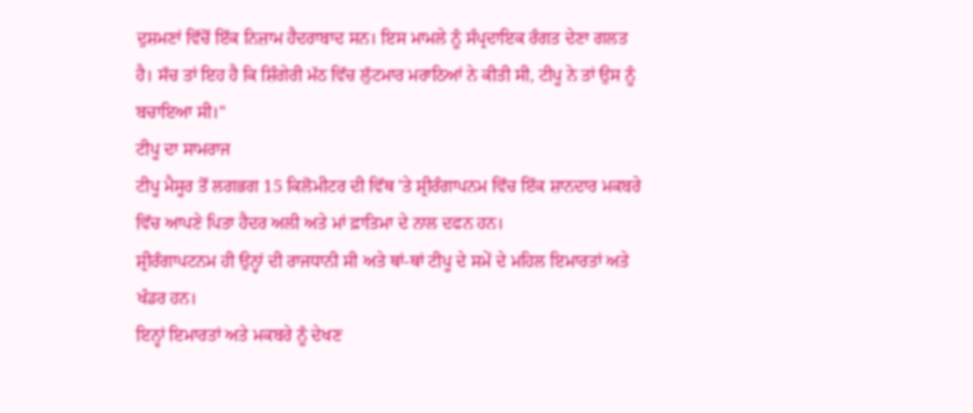ਦੁਸ਼ਮਣਾਂ ਵਿੱਚੋਂ ਇੱਕ ਨਿਜ਼ਾਮ ਹੈਦਰਾਬਾਦ ਸਨ। ਇਸ ਮਾਮਲੇ ਨੂੰ ਸੰਪ੍ਰਦਾਇਕ ਰੰਗਤ ਦੇਣਾ ਗਲਤ ਹੈ। ਸੱਚ ਤਾਂ ਇਹ ਹੈ ਕਿ ਸ਼ਿੰਗੇਰੀ ਮੱਠ ਵਿੱਚ ਲੁੱਟਮਾਰ ਮਰਾਠਿਆਂ ਨੇ ਕੀਤੀ ਸੀ, ਟੀਪੂ ਨੇ ਤਾਂ ਉਸ ਨੂੰ ਬਚਾਇਆ ਸੀ।"
ਟੀਪੂ ਦਾ ਸਾਮਰਾਜ
ਟੀਪੂ ਮੈਸੂਰ ਤੋਂ ਲਗਭਗ 15 ਕਿਲੋਮੀਟਰ ਦੀ ਵਿੱਥ 'ਤੇ ਸ਼੍ਰੀਰੰਗਾਪਨਮ ਵਿੱਚ ਇੱਕ ਸ਼ਾਨਦਾਰ ਮਕਬਰੇ ਵਿੱਚ ਆਪਣੇ ਪਿਤਾ ਹੈਦਰ ਅਲੀ ਅਤੇ ਮਾਂ ਫ਼ਾਤਿਮਾ ਦੇ ਨਾਲ ਦਫਨ ਹਨ।
ਸ਼੍ਰੀਰੰਗਾਪਟਨਮ ਹੀ ਉਨ੍ਹਾਂ ਦੀ ਰਾਜਧਾਨੀ ਸੀ ਅਤੇ ਥਾਂ-ਥਾਂ ਟੀਪੂ ਦੇ ਸਮੇਂ ਦੇ ਮਹਿਲ ਇਮਾਰਤਾਂ ਅਤੇ ਖੰਡਰ ਹਨ।
ਇਨ੍ਹਾਂ ਇਮਾਰਤਾਂ ਅਤੇ ਮਕਬਰੇ ਨੂੰ ਦੇਖਣ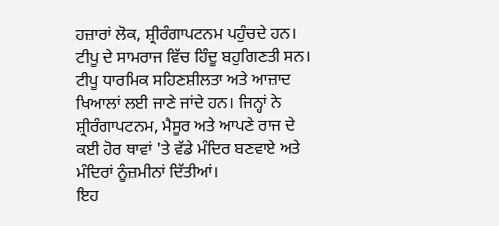ਹਜ਼ਾਰਾਂ ਲੋਕ, ਸ਼੍ਰੀਰੰਗਾਪਟਨਮ ਪਹੁੰਚਦੇ ਹਨ।
ਟੀਪੂ ਦੇ ਸਾਮਰਾਜ ਵਿੱਚ ਹਿੰਦੂ ਬਹੁਗਿਣਤੀ ਸਨ। ਟੀਪੂ ਧਾਰਮਿਕ ਸਹਿਣਸ਼ੀਲਤਾ ਅਤੇ ਆਜ਼ਾਦ ਖਿਆਲਾਂ ਲਈ ਜਾਣੇ ਜਾਂਦੇ ਹਨ। ਜਿਨ੍ਹਾਂ ਨੇ ਸ਼੍ਰੀਰੰਗਾਪਟਨਮ, ਮੈਸੂਰ ਅਤੇ ਆਪਣੇ ਰਾਜ ਦੇ ਕਈ ਹੋਰ ਥਾਵਾਂ 'ਤੇ ਵੱਡੇ ਮੰਦਿਰ ਬਣਵਾਏ ਅਤੇ ਮੰਦਿਰਾਂ ਨੂੰਜ਼ਮੀਨਾਂ ਦਿੱਤੀਆਂ।
ਇਹ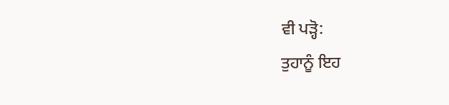ਵੀ ਪੜ੍ਹੋ:
ਤੁਹਾਨੂੰ ਇਹ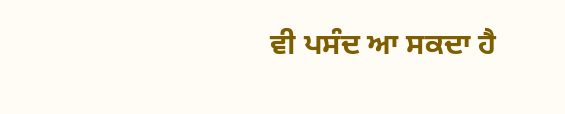ਵੀ ਪਸੰਦ ਆ ਸਕਦਾ ਹੈ